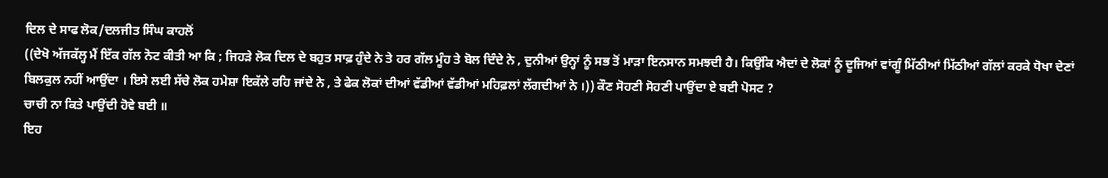ਦਿਲ ਦੇ ਸਾਫ ਲੋਕ/ਦਲਜੀਤ ਸਿੰਘ ਕਾਹਲੋਂ
((ਦੇਖੋ ਅੱਜਕੱਲ੍ਹ ਮੈਂ ਇੱਕ ਗੱਲ ਨੋਟ ਕੀਤੀ ਆ ਕਿ ; ਜਿਹੜੇ ਲੋਕ ਦਿਲ ਦੇ ਬਹੁਤ ਸਾਫ਼ ਹੁੰਦੇ ਨੇ ਤੇ ਹਰ ਗੱਲ ਮੂੰਹ ਤੇ ਬੋਲ ਦਿੰਦੇ ਨੇ , ਦੁਨੀਆਂ ਉਨ੍ਹਾਂ ਨੂੰ ਸਭ ਤੋਂ ਮਾੜਾ ਇਨਸਾਨ ਸਮਝਦੀ ਹੈ। ਕਿਉਂਕਿ ਐਦਾਂ ਦੇ ਲੋਕਾਂ ਨੂੰ ਦੂਜਿਆਂ ਵਾਂਗੂੰ ਮਿੱਠੀਆਂ ਮਿੱਠੀਆਂ ਗੱਲਾਂ ਕਰਕੇ ਧੋਖਾ ਦੇਣਾਂ ਬਿਲਕੁਲ ਨਹੀਂ ਆਉਂਦਾ । ਇਸੇ ਲਈ ਸੱਚੇ ਲੋਕ ਹਮੇਸ਼ਾ ਇਕੱਲੇ ਰਹਿ ਜਾਂਦੇ ਨੇ , ਤੇ ਫੇਕ ਲੋਕਾਂ ਦੀਆਂ ਵੱਡੀਆਂ ਵੱਡੀਆਂ ਮਹਿਫ਼ਲਾਂ ਲੱਗਦੀਆਂ ਨੇ ।)) ਕੌਣ ਸੋਹਣੀ ਸੋਹਣੀ ਪਾਉਂਦਾ ਏ ਬਈ ਪੋਸਟ ?
ਚਾਚੀ ਨਾ ਕਿਤੇ ਪਾਉਂਦੀ ਹੋਵੇ ਬਈ ॥
ਇਹ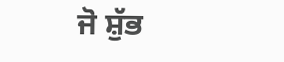ਜੋ ਸ਼ੁੱਭ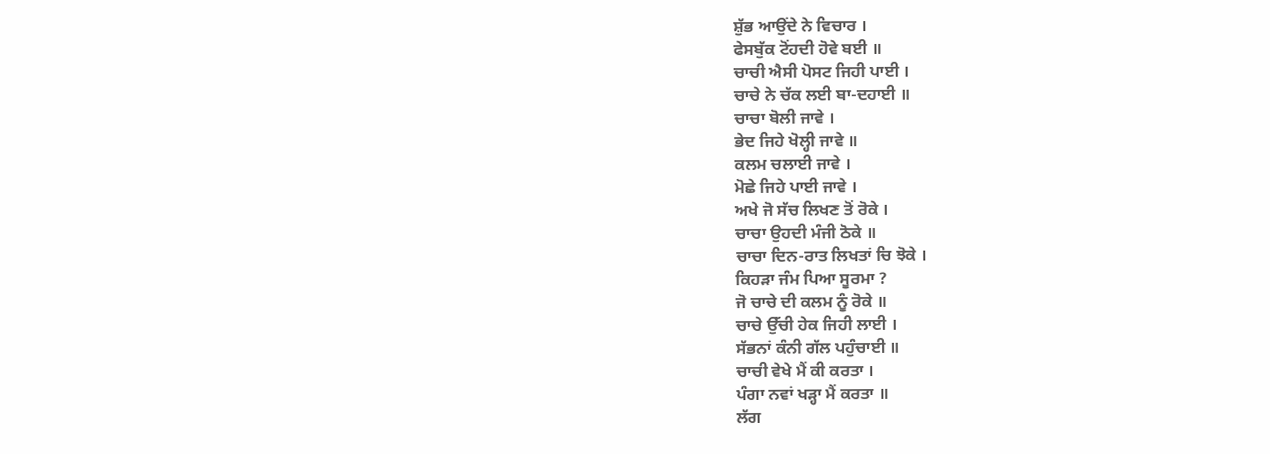ਸ਼ੁੱਭ ਆਉਂਦੇ ਨੇ ਵਿਚਾਰ ।
ਫੇਸਬੁੱਕ ਟੋਂਹਦੀ ਹੋਵੇ ਬਈ ॥
ਚਾਚੀ ਐਸੀ ਪੋਸਟ ਜਿਹੀ ਪਾਈ ।
ਚਾਚੇ ਨੇ ਚੱਕ ਲਈ ਬਾ-ਦਹਾਈ ॥
ਚਾਚਾ ਬੋਲੀ ਜਾਵੇ ।
ਭੇਦ ਜਿਹੇ ਖੋਲ੍ਹੀ ਜਾਵੇ ॥
ਕਲਮ ਚਲਾਈ ਜਾਵੇ ।
ਮੋਛੇ ਜਿਹੇ ਪਾਈ ਜਾਵੇ ।
ਅਖੇ ਜੋ ਸੱਚ ਲਿਖਣ ਤੋਂ ਰੋਕੇ ।
ਚਾਚਾ ਉਹਦੀ ਮੰਜੀ ਠੋਕੇ ॥
ਚਾਚਾ ਦਿਨ-ਰਾਤ ਲਿਖਤਾਂ ਚਿ ਝੋਕੇ ।
ਕਿਹੜਾ ਜੰਮ ਪਿਆ ਸੂਰਮਾ ?
ਜੋ ਚਾਚੇ ਦੀ ਕਲਮ ਨੂੰ ਰੋਕੇ ॥
ਚਾਚੇ ਉੱਚੀ ਹੇਕ ਜਿਹੀ ਲਾਈ ।
ਸੱਭਨਾਂ ਕੰਨੀ ਗੱਲ ਪਹੁੰਚਾਈ ॥
ਚਾਚੀ ਵੇਖੇ ਮੈਂ ਕੀ ਕਰਤਾ ।
ਪੰਗਾ ਨਵਾਂ ਖੜ੍ਹਾ ਮੈਂ ਕਰਤਾ ॥
ਲੱਗ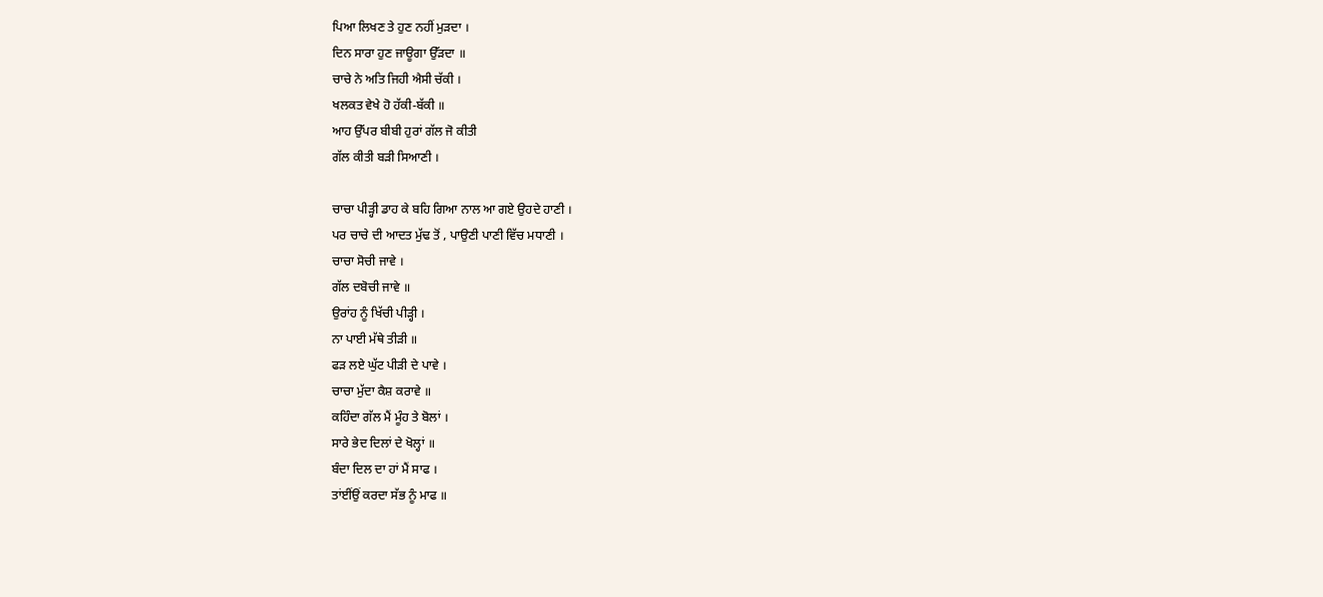ਪਿਆ ਲਿਖਣ ਤੇ ਹੁਣ ਨਹੀਂ ਮੁੜਦਾ ।
ਦਿਨ ਸਾਰਾ ਹੁਣ ਜਾਊਗਾ ਉੱੜਦਾ ॥
ਚਾਚੇ ਨੇ ਅਤਿ ਜਿਹੀ ਐਸੀ ਚੱਕੀ ।
ਖਲਕਤ ਵੇਖੇ ਹੋ ਹੱਕੀ-ਬੱਕੀ ॥
ਆਹ ਉੱਪਰ ਬੀਬੀ ਹੁਰਾਂ ਗੱਲ ਜੋ ਕੀਤੀ
ਗੱਲ ਕੀਤੀ ਬੜੀ ਸਿਆਣੀ ।

ਚਾਚਾ ਪੀੜ੍ਹੀ ਡਾਹ ਕੇ ਬਹਿ ਗਿਆ ਨਾਲ ਆ ਗਏ ਉਹਦੇ ਹਾਣੀ ।
ਪਰ ਚਾਚੇ ਦੀ ਆਦਤ ਮੁੱਢ ਤੋਂ , ਪਾਉਣੀ ਪਾਣੀ ਵਿੱਚ ਮਧਾਣੀ ।
ਚਾਚਾ ਸੋਚੀ ਜਾਵੇ ।
ਗੱਲ ਦਬੋਚੀ ਜਾਵੇ ॥
ਉਰਾਂਹ ਨੂੰ ਖਿੱਚੀ ਪੀੜ੍ਹੀ ।
ਨਾ ਪਾਈ ਮੱਥੇ ਤੀੜੀ ॥
ਫੜ ਲਏ ਘੁੱਟ ਪੀੜੀ ਦੇ ਪਾਵੇ ।
ਚਾਚਾ ਮੁੱਦਾ ਕੈਸ਼ ਕਰਾਵੇ ॥
ਕਹਿੰਦਾ ਗੱਲ ਮੈਂ ਮੂੰਹ ਤੇ ਬੋਲਾਂ ।
ਸਾਰੇ ਭੇਦ ਦਿਲਾਂ ਦੇ ਖੋਲ੍ਹਾਂ ॥
ਬੰਦਾ ਦਿਲ ਦਾ ਹਾਂ ਮੈਂ ਸਾਫ ।
ਤਾਂਈਂਉਂ ਕਰਦਾ ਸੱਭ ਨੂੰ ਮਾਫ ॥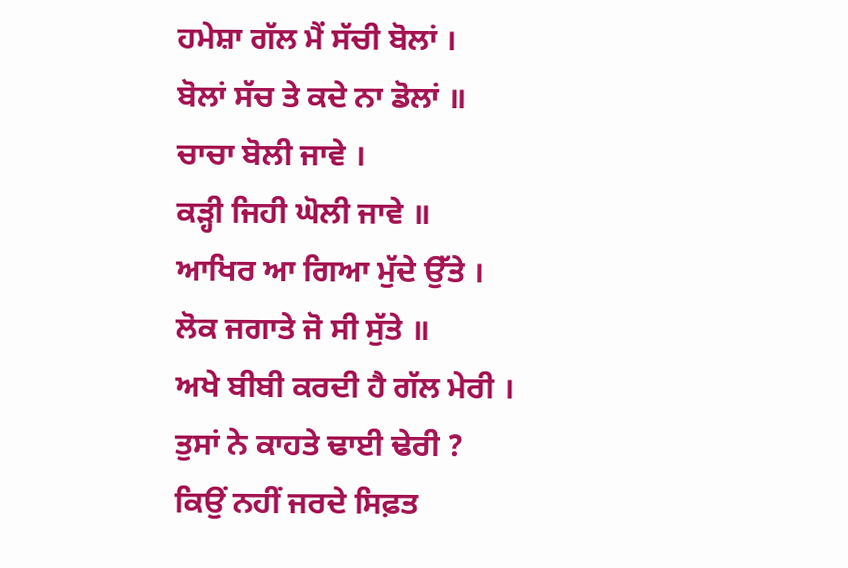ਹਮੇਸ਼ਾ ਗੱਲ ਮੈਂ ਸੱਚੀ ਬੋਲਾਂ ।
ਬੋਲਾਂ ਸੱਚ ਤੇ ਕਦੇ ਨਾ ਡੋਲਾਂ ॥
ਚਾਚਾ ਬੋਲੀ ਜਾਵੇ ।
ਕੜ੍ਹੀ ਜਿਹੀ ਘੋਲੀ ਜਾਵੇ ॥
ਆਖਿਰ ਆ ਗਿਆ ਮੁੱਦੇ ਉੱਤੇ ।
ਲੋਕ ਜਗਾਤੇ ਜੋ ਸੀ ਸੁੱਤੇ ॥
ਅਖੇ ਬੀਬੀ ਕਰਦੀ ਹੈ ਗੱਲ ਮੇਰੀ ।
ਤੁਸਾਂ ਨੇ ਕਾਹਤੇ ਢਾਈ ਢੇਰੀ ?
ਕਿਉਂ ਨਹੀਂ ਜਰਦੇ ਸਿਫ਼ਤ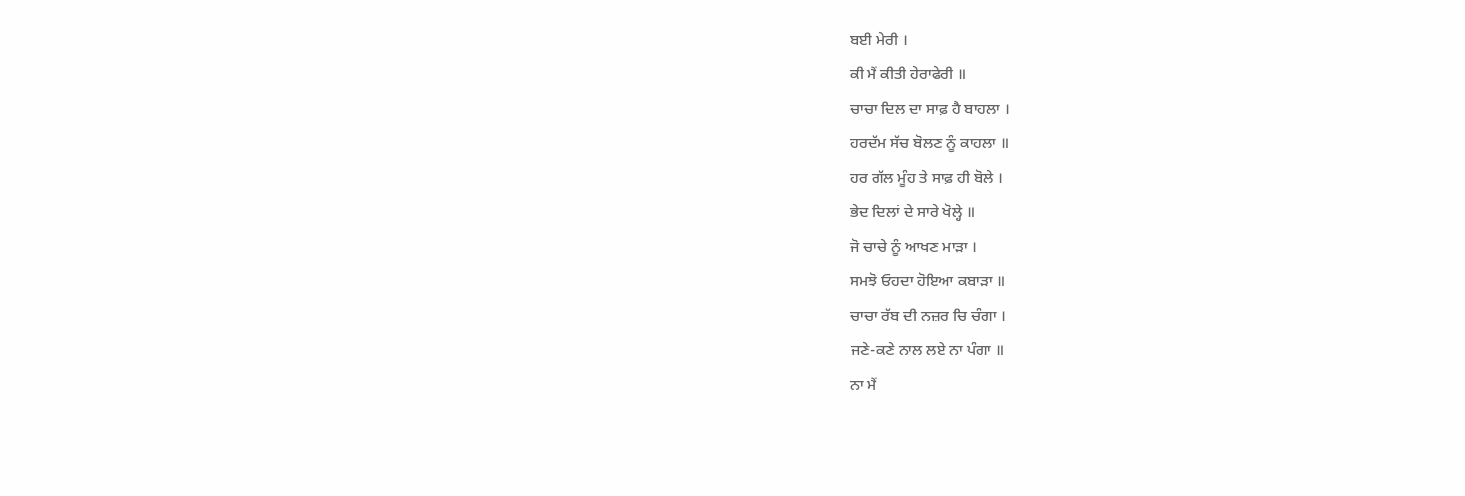ਬਈ ਮੇਰੀ ।
ਕੀ ਮੈਂ ਕੀਤੀ ਹੇਰਾਫੇਰੀ ॥
ਚਾਚਾ ਦਿਲ ਦਾ ਸਾਫ਼ ਹੈ ਬਾਹਲਾ ।
ਹਰਦੱਮ ਸੱਚ ਬੋਲਣ ਨੂੰ ਕਾਹਲਾ ॥
ਹਰ ਗੱਲ ਮੂੰਹ ਤੇ ਸਾਫ਼ ਹੀ ਬੋਲੇ ।
ਭੇਦ ਦਿਲਾਂ ਦੇ ਸਾਰੇ ਖੋਲ੍ਹੇ ॥
ਜੋ ਚਾਚੇ ਨੂੰ ਆਖਣ ਮਾੜਾ ।
ਸਮਝੋ ਓਹਦਾ ਹੋਇਆ ਕਬਾੜਾ ॥
ਚਾਚਾ ਰੱਬ ਦੀ ਨਜ਼ਰ ਚਿ ਚੰਗਾ ।
ਜਣੇ-ਕਣੇ ਨਾਲ ਲਏ ਨਾ ਪੰਗਾ ॥
ਨਾ ਮੈਂ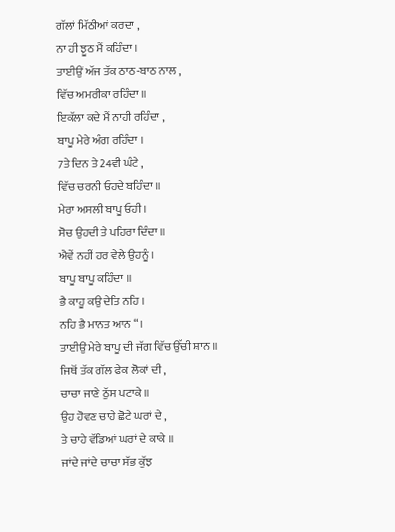ਗੱਲਾਂ ਮਿੱਠੀਆਂ ਕਰਦਾ ,
ਨਾ ਹੀ ਝੂਠ ਮੈਂ ਕਹਿੰਦਾ ।
ਤਾਈਉਂ ਅੱਜ ਤੱਕ ਠਾਠ-ਬਾਠ ਨਾਲ ,
ਵਿੱਚ ਅਮਰੀਕਾ ਰਹਿੰਦਾ ॥
ਇਕੱਲਾ ਕਦੇ ਮੈਂ ਨਾਹੀ ਰਹਿੰਦਾ ,
ਬਾਪੂ ਮੇਰੇ ਅੰਗ ਰਹਿੰਦਾ ।
7ਤੇ ਦਿਨ ਤੇ 24ਵੀ ਘੰਟੇ ,
ਵਿੱਚ ਚਰਨੀ ਓਹਦੇ ਬਹਿੰਦਾ ॥
ਮੇਰਾ ਅਸਲੀ ਬਾਪੂ ਓਹੀ ।
ਸੋਚ ਉਹਦੀ ਤੇ ਪਹਿਰਾ ਦਿੰਦਾ ॥
ਐਵੇਂ ਨਹੀਂ ਹਰ ਵੇਲੇ ਉਹਨੂੰ ।
ਬਾਪੂ ਬਾਪੂ ਕਹਿੰਦਾ ॥
ਭੈ ਕਾਹੂ ਕਉ ਦੇਤਿ ਨਹਿ ।
ਨਹਿ ਭੈ ਮਾਨਤ ਆਨ “।
ਤਾਈਉਂ ਮੇਰੇ ਬਾਪੂ ਦੀ ਜੱਗ ਵਿੱਚ ਉੱਚੀ ਸ਼ਾਨ ॥
ਜਿਥੋਂ ਤੱਕ ਗੱਲ ਫੇਕ ਲੋਕਾਂ ਦੀ ,
ਚਾਚਾ ਜਾਣੇ ਠੁੱਸ ਪਟਾਕੇ ॥
ਉਹ ਹੋਵਣ ਚਾਹੇ ਛੋਟੇ ਘਰਾਂ ਦੇ ,
ਤੇ ਚਾਹੇ ਵੱਡਿਆਂ ਘਰਾਂ ਦੇ ਕਾਕੇ ॥
ਜਾਂਦੇ ਜਾਂਦੇ ਚਾਚਾ ਸੱਭ ਕੁੱਝ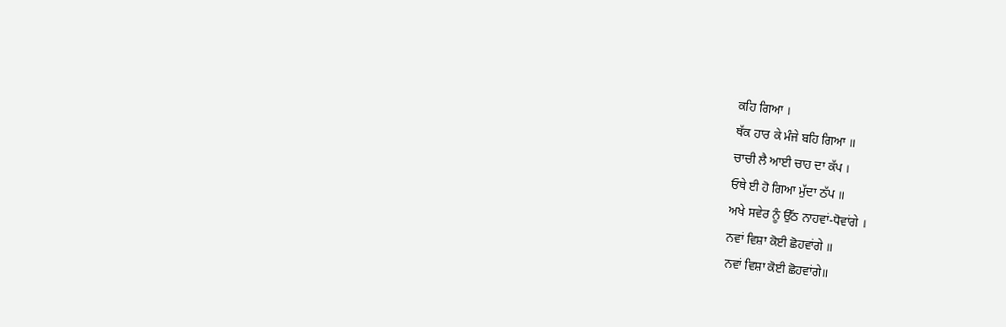ਕਹਿ ਗਿਆ ।
ਥੱਕ ਹਾਰ ਕੇ ਮੰਜੇ ਬਹਿ ਗਿਆ ॥
ਚਾਚੀ ਲੈ ਆਈ ਚਾਹ ਦਾ ਕੱਪ ।
ਓਥੇ ਈ ਹੋ ਗਿਆ ਮੁੱਦਾ ਠੱਪ ॥
ਅਖੇ ਸਵੇਰ ਨੂੰ ਉੱਠ ਨਾਹਵਾਂ-ਧੋਵਾਂਗੇ ।
ਨਵਾਂ ਵਿਸ਼ਾ ਕੋਈ ਛੋਹਵਾਂਗੇ ॥
ਨਵਾਂ ਵਿਸ਼ਾ ਕੋਈ ਛੋਹਵਾਂਗੇ॥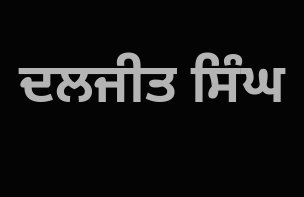ਦਲਜੀਤ ਸਿੰਘ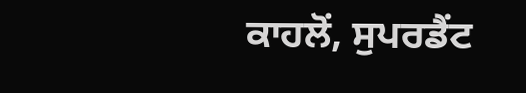ਕਾਹਲੋਂ, ਸੁਪਰਡੈਂਟ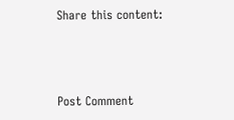Share this content:



Post Comment